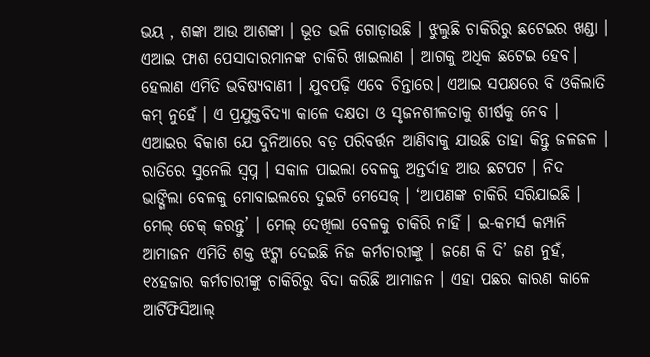ଭୟ , ଶଙ୍କା ଆଉ ଆଶଙ୍କା । ଭୂତ ଭଳି ଗୋଡ଼ାଉଛି । ଝୁଲୁଛି ଚାକିରିରୁ ଛଟେଇର ଖଣ୍ଡା । ଏଆଇ ଫାଶ ପେସାଦାରମାନଙ୍କ ଚାକିରି ଖାଇଲାଣ । ଆଗକୁ ଅଧିକ ଛଟେଇ ହେବ। ହେଲାଣ ଏମିତି ଭବିଷ୍ୟବାଣୀ । ଯୁବପଢ଼ି ଏବେ ଚିନ୍ତାରେ। ଏଆଇ ସପକ୍ଷରେ ବି ଓକିଲାତି କମ୍ ନୁହେଁ । ଏ ପ୍ରଯୁକ୍ତବିଦ୍ୟା କାଳେ ଦକ୍ଷତା ଓ ସୃଜନଶୀଳତାକୁ ଶୀର୍ଷକୁ ନେବ । ଏଆଇର ବିକାଶ ଯେ ଦୁନିଆରେ ବଡ଼ ପରିବର୍ତ୍ତନ ଆଣିବାକୁ ଯାଉଛି ତାହା କିନ୍ତୁ ଜଳଜଳ ।
ରାତିରେ ସୁନେଲି ସ୍ୱପ୍ନ । ସକାଳ ପାଇଲା ବେଳକୁ ଅନ୍ତର୍ଦାହ ଆଉ ଛଟପଟ । ନିଦ ଭାଙ୍ଗିଲା ବେଳକୁ ମୋବାଇଲରେ ଦୁଇଟି ମେସେଜ୍ । ‘ଆପଣଙ୍କ ଚାକିରି ସରିଯାଇଛି । ମେଲ୍ ଚେକ୍ କରନ୍ତୁ’ । ମେଲ୍ ଦେଖିଲା ବେଳକୁ ଚାକିରି ନାହିଁ । ଇ-କମର୍ସ କମ୍ପାନି ଆମାଜନ ଏମିତି ଶକ୍ତ ଝଟ୍କା ଦେଇଛି ନିଜ କର୍ମଚାରୀଙ୍କୁ । ଜଣେ କି ଦି’ ଜଣ ନୁହଁ, ୧୪ହଜାର କର୍ମଚାରୀଙ୍କୁ ଚାକିରିରୁ ବିଦା କରିଛି ଆମାଜନ । ଏହା ପଛର କାରଣ କାଳେ ଆର୍ଟିଫିସିଆଲ୍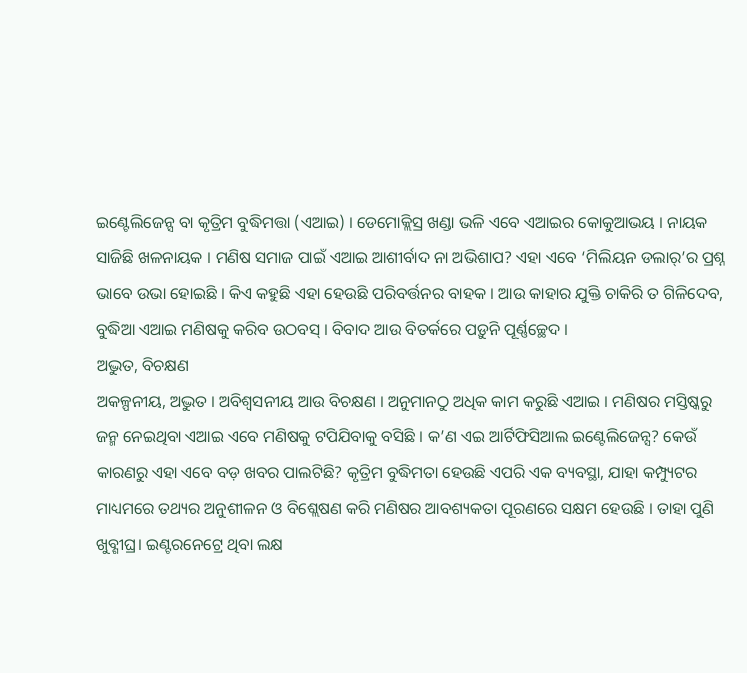ଇଣ୍ଟେଲିଜେନ୍ସ ବା କୃତ୍ରିମ ବୁଦ୍ଧିମତ୍ତା (ଏଆଇ) । ଡେମୋକ୍ଲିସ୍ର ଖଣ୍ଡା ଭଳି ଏବେ ଏଆଇର କୋକୁଆଭୟ । ନାୟକ ସାଜିଛି ଖଳନାୟକ । ମଣିଷ ସମାଜ ପାଇଁ ଏଆଇ ଆଶୀର୍ବାଦ ନା ଅଭିଶାପ? ଏହା ଏବେ ‘ମିଲିୟନ ଡଲାର୍’ର ପ୍ରଶ୍ନ ଭାବେ ଉଭା ହୋଇଛି । କିଏ କହୁଛି ଏହା ହେଉଛି ପରିବର୍ତ୍ତନର ବାହକ । ଆଉ କାହାର ଯୁକ୍ତି ଚାକିରି ତ ଗିଳିଦେବ, ବୁଦ୍ଧିଆ ଏଆଇ ମଣିଷକୁ କରିବ ଉଠବସ୍ । ବିବାଦ ଆଉ ବିତର୍କରେ ପଡ଼ୁନି ପୂର୍ଣ୍ଣଚ୍ଛେଦ ।
ଅଦ୍ଭୁତ, ବିଚକ୍ଷଣ
ଅକଳ୍ପନୀୟ, ଅଦ୍ଭୁତ । ଅବିଶ୍ୱସନୀୟ ଆଉ ବିଚକ୍ଷଣ । ଅନୁମାନଠୁ ଅଧିକ କାମ କରୁଛି ଏଆଇ । ମଣିଷର ମସ୍ତିଷ୍କରୁ ଜନ୍ମ ନେଇଥିବା ଏଆଇ ଏବେ ମଣିଷକୁ ଟପିଯିବାକୁ ବସିଛି । କ’ଣ ଏଇ ଆର୍ଟିଫିସିଆଲ ଇଣ୍ଟେଲିଜେନ୍ସ? କେଉଁ କାରଣରୁ ଏହା ଏବେ ବଡ଼ ଖବର ପାଲଟିଛି? କୃତ୍ରିମ ବୁଦ୍ଧିମତା ହେଉଛି ଏପରି ଏକ ବ୍ୟବସ୍ଥା, ଯାହା କମ୍ପ୍ୟୁଟର ମାଧ୍ୟମରେ ତଥ୍ୟର ଅନୁଶୀଳନ ଓ ବିଶ୍ଲେଷଣ କରି ମଣିଷର ଆବଶ୍ୟକତା ପୂରଣରେ ସକ୍ଷମ ହେଉଛି । ତାହା ପୁଣି ଖୁବ୍ଶୀଘ୍ର। ଇଣ୍ଟରନେଟ୍ରେ ଥିବା ଲକ୍ଷ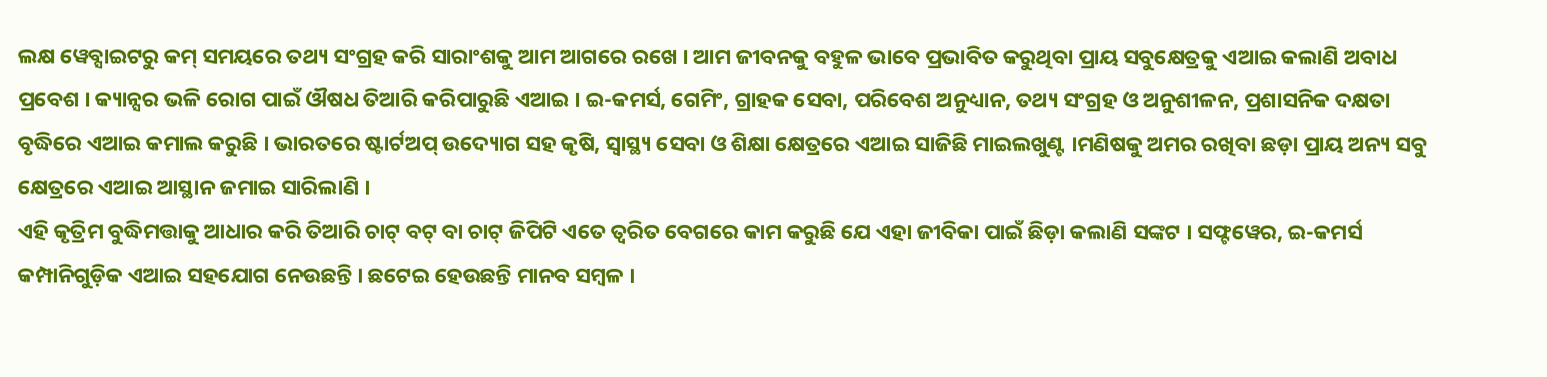ଲକ୍ଷ ୱେବ୍ସାଇଟରୁ କମ୍ ସମୟରେ ତଥ୍ୟ ସଂଗ୍ରହ କରି ସାରାଂଶକୁ ଆମ ଆଗରେ ରଖେ । ଆମ ଜୀବନକୁ ବହୁଳ ଭାବେ ପ୍ରଭାବିତ କରୁଥିବା ପ୍ରାୟ ସବୁକ୍ଷେତ୍ରକୁ ଏଆଇ କଲାଣି ଅବାଧ ପ୍ରବେଶ । କ୍ୟାନ୍ସର ଭଳି ରୋଗ ପାଇଁ ଔଷଧ ତିଆରି କରିପାରୁଛି ଏଆଇ । ଇ-କମର୍ସ, ଗେମିଂ, ଗ୍ରାହକ ସେବା, ପରିବେଶ ଅନୁଧ୍ୟାନ, ତଥ୍ୟ ସଂଗ୍ରହ ଓ ଅନୁଶୀଳନ, ପ୍ରଶାସନିକ ଦକ୍ଷତା ବୃଦ୍ଧିରେ ଏଆଇ କମାଲ କରୁଛି । ଭାରତରେ ଷ୍ଟାର୍ଟଅପ୍ ଉଦ୍ୟୋଗ ସହ କୃଷି, ସ୍ୱାସ୍ଥ୍ୟ ସେବା ଓ ଶିକ୍ଷା କ୍ଷେତ୍ରରେ ଏଆଇ ସାଜିଛି ମାଇଲଖୁଣ୍ଟ ।ମଣିଷକୁ ଅମର ରଖିବା ଛଡ଼ା ପ୍ରାୟ ଅନ୍ୟ ସବୁ କ୍ଷେତ୍ରରେ ଏଆଇ ଆସ୍ଥାନ ଜମାଇ ସାରିଲାଣି ।
ଏହି କୃତ୍ରିମ ବୁଦ୍ଧିମତ୍ତାକୁ ଆଧାର କରି ତିଆରି ଚାଟ୍ ବଟ୍ ବା ଚାଟ୍ ଜିପିଟି ଏତେ ତ୍ୱରିତ ବେଗରେ କାମ କରୁଛି ଯେ ଏହା ଜୀବିକା ପାଇଁ ଛିଡ଼ା କଲାଣି ସଙ୍କଟ । ସଫ୍ଟୱେର, ଇ-କମର୍ସ କମ୍ପାନିଗୁଡ଼ିକ ଏଆଇ ସହଯୋଗ ନେଉଛନ୍ତି । ଛଟେଇ ହେଉଛନ୍ତି ମାନବ ସମ୍ବଳ ।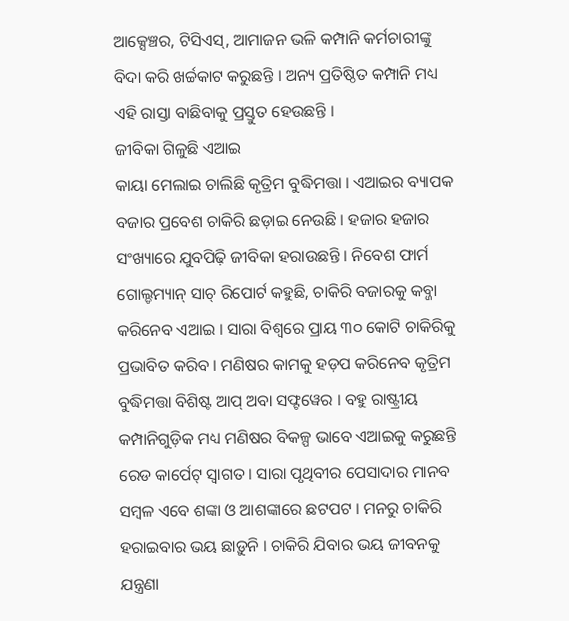ଆକ୍ସେଞ୍ଚର, ଟିସିଏସ୍, ଆମାଜନ ଭଳି କମ୍ପାନି କର୍ମଚାରୀଙ୍କୁ ବିଦା କରି ଖର୍ଚ୍ଚକାଟ କରୁଛନ୍ତି । ଅନ୍ୟ ପ୍ରତିଷ୍ଠିତ କମ୍ପାନି ମଧ୍ୟ ଏହି ରାସ୍ତା ବାଛିବାକୁ ପ୍ରସ୍ତୁତ ହେଉଛନ୍ତି ।
ଜୀବିକା ଗିଳୁଛି ଏଆଇ
କାୟା ମେଲାଇ ଚାଲିଛି କୃତ୍ରିମ ବୁଦ୍ଧିମତ୍ତା । ଏଆଇର ବ୍ୟାପକ ବଜାର ପ୍ରବେଶ ଚାକିରି ଛଡ଼ାଇ ନେଉଛି । ହଜାର ହଜାର ସଂଖ୍ୟାରେ ଯୁବପିଢ଼ି ଜୀବିକା ହରାଉଛନ୍ତି । ନିବେଶ ଫାର୍ମ ଗୋଲ୍ଡମ୍ୟାନ୍ ସାଚ୍ ରିପୋର୍ଟ କହୁଛି, ଚାକିରି ବଜାରକୁ କବ୍ଜା କରିନେବ ଏଆଇ । ସାରା ବିଶ୍ୱରେ ପ୍ରାୟ ୩୦ କୋଟି ଚାକିରିକୁ ପ୍ରଭାବିତ କରିବ । ମଣିଷର କାମକୁ ହଡ଼ପ କରିନେବ କୃତ୍ରିମ ବୁଦ୍ଧିମତ୍ତା ବିଶିଷ୍ଟ ଆପ୍ ଅବା ସଫ୍ଟୱେର । ବହୁ ରାଷ୍ଟ୍ରୀୟ କମ୍ପାନିଗୁଡ଼ିକ ମଧ୍ୟ ମଣିଷର ବିକଳ୍ପ ଭାବେ ଏଆଇକୁ କରୁଛନ୍ତି ରେଡ କାର୍ପେଟ୍ ସ୍ୱାଗତ । ସାରା ପୃଥିବୀର ପେସାଦାର ମାନବ ସମ୍ବଳ ଏବେ ଶଙ୍କା ଓ ଆଶଙ୍କାରେ ଛଟପଟ । ମନରୁ ଚାକିରି ହରାଇବାର ଭୟ ଛାଡ଼ୁନି । ଚାକିରି ଯିବାର ଭୟ ଜୀବନକୁ ଯନ୍ତ୍ରଣା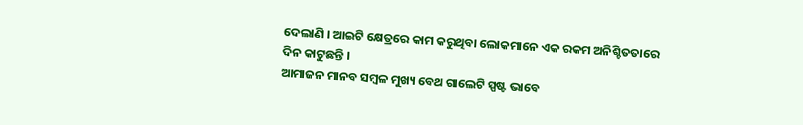ଦେଲାଣି । ଆଇଟି କ୍ଷେତ୍ରରେ କାମ କରୁଥିବା ଲୋକମାନେ ଏକ ରକମ ଅନିଶ୍ଚିତତାରେ ଦିନ କାଟୁଛନ୍ତି ।
ଆମାଜନ ମାନବ ସମ୍ବଳ ମୁଖ୍ୟ ବେଥ ଗାଲେଟି ସ୍ପଷ୍ଟ ଭାବେ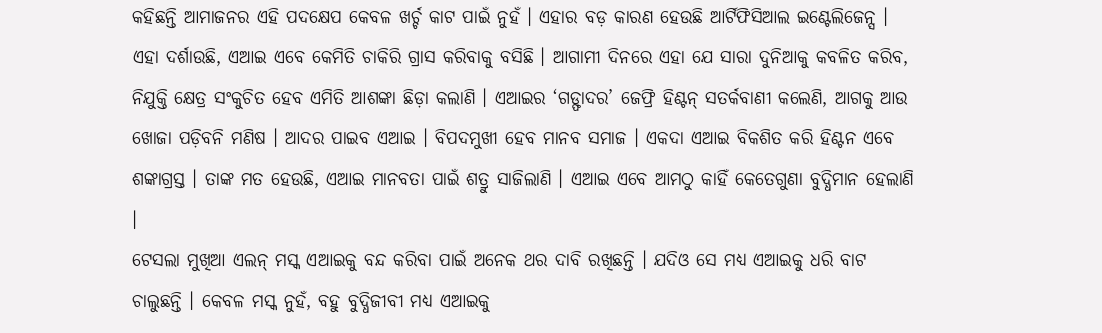କହିଛନ୍ତି ଆମାଜନର ଏହି ପଦକ୍ଷେପ କେବଳ ଖର୍ଚ୍ଚ କାଟ ପାଇଁ ନୁହଁ । ଏହାର ବଡ଼ କାରଣ ହେଉଛି ଆର୍ଟିଫିସିଆଲ ଇଣ୍ଟେଲିଜେନ୍ସ । ଏହା ଦର୍ଶାଉଛି, ଏଆଇ ଏବେ କେମିତି ଚାକିରି ଗ୍ରାସ କରିବାକୁ ବସିଛି । ଆଗାମୀ ଦିନରେ ଏହା ଯେ ସାରା ଦୁନିଆକୁ କବଳିତ କରିବ, ନିଯୁକ୍ତି କ୍ଷେତ୍ର ସଂକୁଚିତ ହେବ ଏମିତି ଆଶଙ୍କା ଛିଡ଼ା କଲାଣି । ଏଆଇର ‘ଗଡ୍ଫାଦର’ ଜେଫ୍ରି ହିଣ୍ଟନ୍ ସତର୍କବାଣୀ କଲେଣି, ଆଗକୁ ଆଉ ଖୋଜା ପଡ଼ିବନି ମଣିଷ । ଆଦର ପାଇବ ଏଆଇ । ବିପଦମୁଖୀ ହେବ ମାନବ ସମାଜ । ଏକଦା ଏଆଇ ବିକଶିତ କରି ହିଣ୍ଟନ ଏବେ ଶଙ୍କାଗ୍ରସ୍ତ । ତାଙ୍କ ମତ ହେଉଛି, ଏଆଇ ମାନବତା ପାଇଁ ଶତ୍ରୁ ସାଜିଲାଣି । ଏଆଇ ଏବେ ଆମଠୁ କାହିଁ କେତେଗୁଣା ବୁଦ୍ଧିମାନ ହେଲାଣି ।
ଟେସଲା ମୁଖିଆ ଏଲନ୍ ମସ୍କ ଏଆଇକୁ ବନ୍ଦ କରିବା ପାଇଁ ଅନେକ ଥର ଦାବି ରଖିଛନ୍ତି । ଯଦିଓ ସେ ମଧ୍ୟ ଏଆଇକୁ ଧରି ବାଟ ଚାଲୁଛନ୍ତି । କେବଳ ମସ୍କ ନୁହଁ, ବହୁ ବୁଦ୍ଧିଜୀବୀ ମଧ୍ୟ ଏଆଇକୁ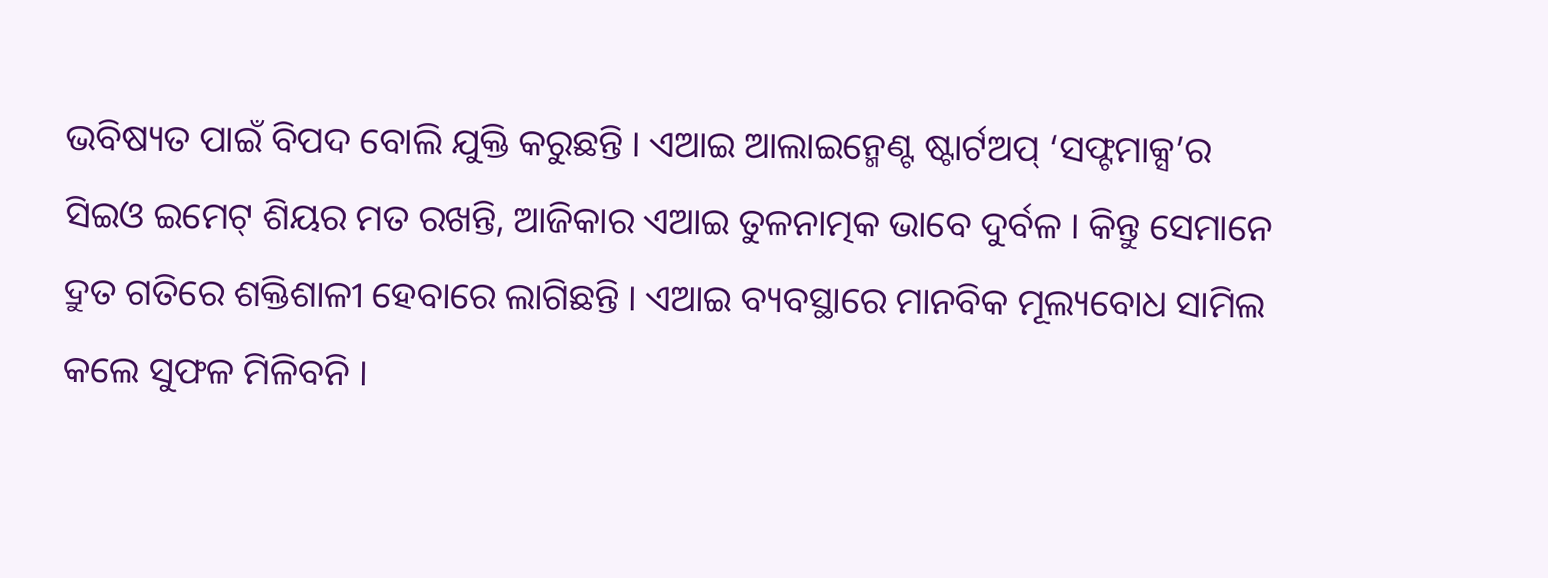ଭବିଷ୍ୟତ ପାଇଁ ବିପଦ ବୋଲି ଯୁକ୍ତି କରୁଛନ୍ତି । ଏଆଇ ଆଲାଇନ୍ମେଣ୍ଟ ଷ୍ଟାର୍ଟଅପ୍ ‘ସଫ୍ଟମାକ୍ସ’ର ସିଇଓ ଇମେଟ୍ ଶିୟର ମତ ରଖନ୍ତି, ଆଜିକାର ଏଆଇ ତୁଳନାତ୍ମକ ଭାବେ ଦୁର୍ବଳ । କିନ୍ତୁ ସେମାନେ ଦ୍ରୁତ ଗତିରେ ଶକ୍ତିଶାଳୀ ହେବାରେ ଲାଗିଛନ୍ତି । ଏଆଇ ବ୍ୟବସ୍ଥାରେ ମାନବିକ ମୂଲ୍ୟବୋଧ ସାମିଲ କଲେ ସୁଫଳ ମିଳିବନି ।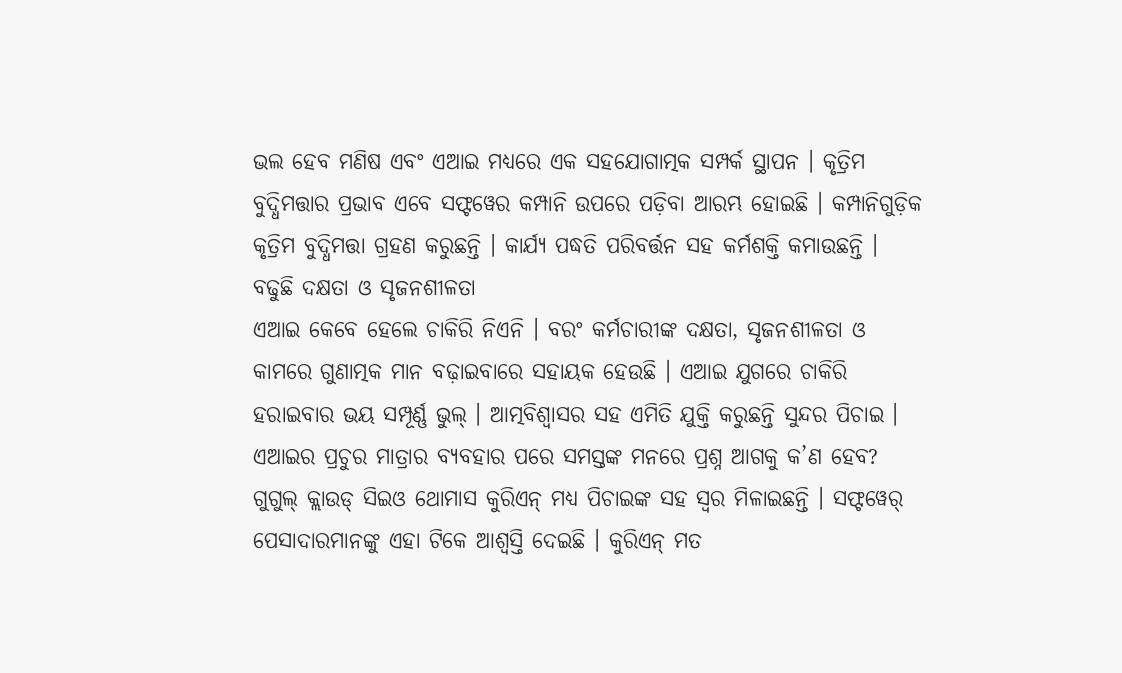ଭଲ ହେବ ମଣିଷ ଏବଂ ଏଆଇ ମଧ୍ୟରେ ଏକ ସହଯୋଗାତ୍ମକ ସମ୍ପର୍କ ସ୍ଥାପନ । କୃତ୍ରିମ ବୁଦ୍ଧିମତ୍ତାର ପ୍ରଭାବ ଏବେ ସଫ୍ଟୱେର କମ୍ପାନି ଉପରେ ପଡ଼ିବା ଆରମ୍ଭ ହୋଇଛି । କମ୍ପାନିଗୁଡ଼ିକ କୃତ୍ରିମ ବୁଦ୍ଧିମତ୍ତା ଗ୍ରହଣ କରୁଛନ୍ତି । କାର୍ଯ୍ୟ ପଦ୍ଧତି ପରିବର୍ତ୍ତନ ସହ କର୍ମଶକ୍ତି କମାଉଛନ୍ତି ।
ବଢୁଛି ଦକ୍ଷତା ଓ ସୃଜନଶୀଳତା
ଏଆଇ କେବେ ହେଲେ ଚାକିରି ନିଏନି । ବରଂ କର୍ମଚାରୀଙ୍କ ଦକ୍ଷତା, ସୃଜନଶୀଳତା ଓ କାମରେ ଗୁଣାତ୍ମକ ମାନ ବଢ଼ାଇବାରେ ସହାୟକ ହେଉଛି । ଏଆଇ ଯୁଗରେ ଚାକିରି ହରାଇବାର ଭୟ ସମ୍ପୂର୍ଣ୍ଣ ଭୁଲ୍ । ଆତ୍ମବିଶ୍ୱାସର ସହ ଏମିତି ଯୁକ୍ତି କରୁଛନ୍ତି ସୁନ୍ଦର ପିଚାଇ ।
ଏଆଇର ପ୍ରଚୁର ମାତ୍ରାର ବ୍ୟବହାର ପରେ ସମସ୍ତଙ୍କ ମନରେ ପ୍ରଶ୍ନ ଆଗକୁ କ’ଣ ହେବ? ଗୁଗୁଲ୍ କ୍ଲାଉଡ୍ ସିଇଓ ଥୋମାସ କୁରିଏନ୍ ମଧ୍ୟ ପିଚାଇଙ୍କ ସହ ସ୍ୱର ମିଳାଇଛନ୍ତି । ସଫ୍ଟୱେର୍ ପେସାଦାରମାନଙ୍କୁ ଏହା ଟିକେ ଆଶ୍ୱସ୍ତି ଦେଇଛି । କୁରିଏନ୍ ମତ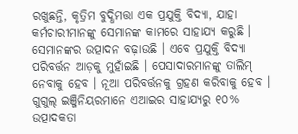ରଖୁଛନ୍ତି, କୃତ୍ରିମ ବୁଦ୍ଧିମତ୍ତା ଏକ ପ୍ରଯୁକ୍ତି ବିଦ୍ୟା, ଯାହା କର୍ମଚାରୀମାନଙ୍କୁ ସେମାନଙ୍କ କାମରେ ସାହାଯ୍ୟ କରୁଛି । ସେମାନଙ୍କର ଉତ୍ପାଦନ ବଢ଼ାଉଛି । ଏବେ ପ୍ରଯୁକ୍ତି ବିଦ୍ୟା ପରିବର୍ତ୍ତନ ଆଡ଼କୁ ମୁହାଁଇଛି । ପେସାଦାରମାନଙ୍କୁ ତାଲିମ୍ ନେବାକୁ ହେବ । ନୂଆ ପରିବର୍ତ୍ତନକୁ ଗ୍ରହଣ କରିବାକୁ ହେବ । ଗୁଗୁଲ୍ ଇଞ୍ଜିନିୟରମାନେ ଏଆଇର ସାହାଯ୍ୟରୁ ୧୦% ଉତ୍ପାଦକତା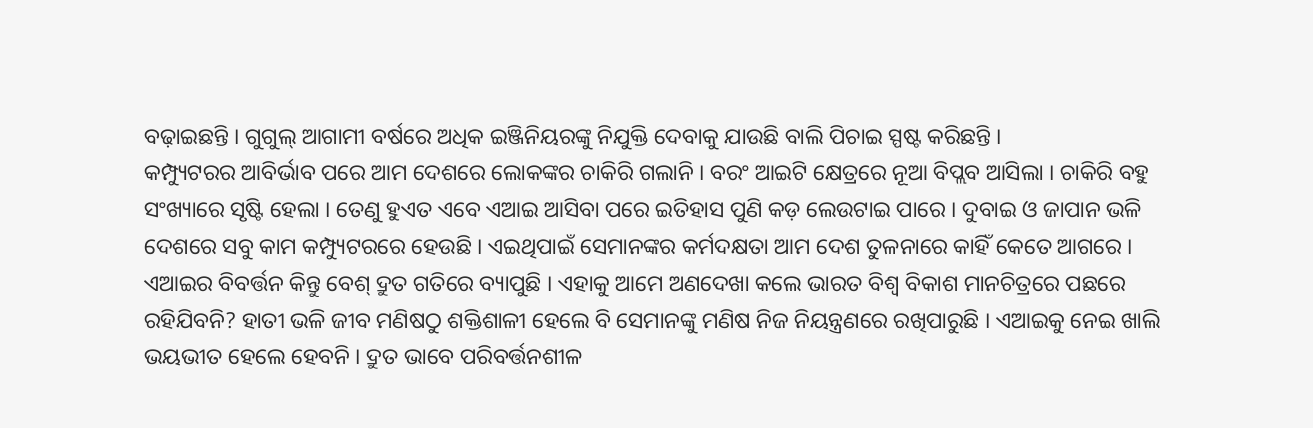ବଢ଼ାଇଛନ୍ତି । ଗୁଗୁଲ୍ ଆଗାମୀ ବର୍ଷରେ ଅଧିକ ଇଞ୍ଜିନିୟରଙ୍କୁ ନିଯୁକ୍ତି ଦେବାକୁ ଯାଉଛି ବାଲି ପିଚାଇ ସ୍ପଷ୍ଟ କରିଛନ୍ତି ।
କମ୍ପ୍ୟୁଟରର ଆବିର୍ଭାବ ପରେ ଆମ ଦେଶରେ ଲୋକଙ୍କର ଚାକିରି ଗଲାନି । ବରଂ ଆଇଟି କ୍ଷେତ୍ରରେ ନୂଆ ବିପ୍ଲବ ଆସିଲା । ଚାକିରି ବହୁ ସଂଖ୍ୟାରେ ସୃଷ୍ଟି ହେଲା । ତେଣୁ ହୁଏତ ଏବେ ଏଆଇ ଆସିବା ପରେ ଇତିହାସ ପୁଣି କଡ଼ ଲେଉଟାଇ ପାରେ । ଦୁବାଇ ଓ ଜାପାନ ଭଳି ଦେଶରେ ସବୁ କାମ କମ୍ପ୍ୟୁଟରରେ ହେଉଛି । ଏଇଥିପାଇଁ ସେମାନଙ୍କର କର୍ମଦକ୍ଷତା ଆମ ଦେଶ ତୁଳନାରେ କାହିଁ କେତେ ଆଗରେ । ଏଆଇର ବିବର୍ତ୍ତନ କିନ୍ତୁ ବେଶ୍ ଦ୍ରୁତ ଗତିରେ ବ୍ୟାପୁଛି । ଏହାକୁ ଆମେ ଅଣଦେଖା କଲେ ଭାରତ ବିଶ୍ୱ ବିକାଶ ମାନଚିତ୍ରରେ ପଛରେ ରହିଯିବନି? ହାତୀ ଭଳି ଜୀବ ମଣିଷଠୁ ଶକ୍ତିଶାଳୀ ହେଲେ ବି ସେମାନଙ୍କୁ ମଣିଷ ନିଜ ନିୟନ୍ତ୍ରଣରେ ରଖିପାରୁଛି । ଏଆଇକୁ ନେଇ ଖାଲି ଭୟଭୀତ ହେଲେ ହେବନି । ଦ୍ରୁତ ଭାବେ ପରିବର୍ତ୍ତନଶୀଳ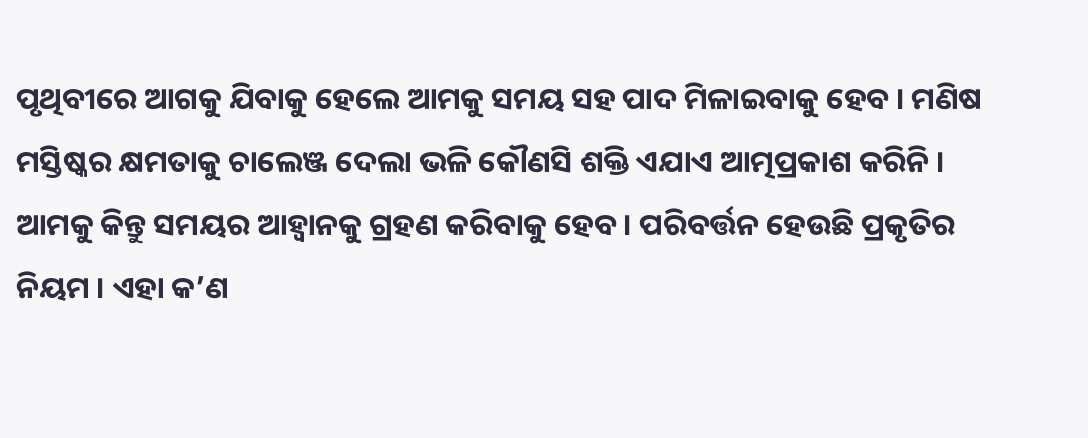ପୃଥିବୀରେ ଆଗକୁ ଯିବାକୁ ହେଲେ ଆମକୁ ସମୟ ସହ ପାଦ ମିଳାଇବାକୁ ହେବ । ମଣିଷ ମସ୍ତିଷ୍କର କ୍ଷମତାକୁ ଚାଲେଞ୍ଜ ଦେଲା ଭଳି କୌଣସି ଶକ୍ତି ଏଯାଏ ଆତ୍ମପ୍ରକାଶ କରିନି । ଆମକୁ କିନ୍ତୁ ସମୟର ଆହ୍ୱାନକୁ ଗ୍ରହଣ କରିବାକୁ ହେବ । ପରିବର୍ତ୍ତନ ହେଉଛି ପ୍ରକୃତିର ନିୟମ । ଏହା କ’ଣ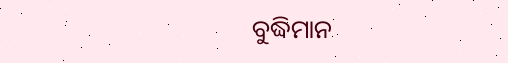ବୁଦ୍ଧିମାନ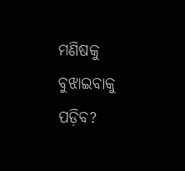ମଣିଷକୁ ବୁଝାଇବାକୁ ପଡ଼ିବ?